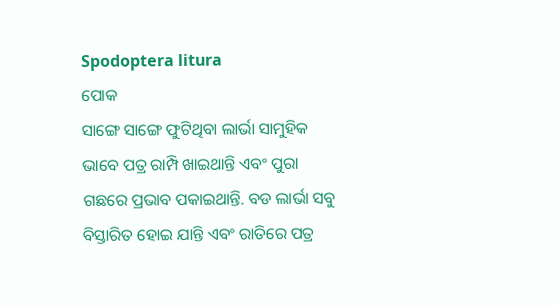Spodoptera litura
ପୋକ
ସାଙ୍ଗେ ସାଙ୍ଗେ ଫୁଟିଥିବା ଲାର୍ଭା ସାମୁହିକ ଭାବେ ପତ୍ର ରାମ୍ପି ଖାଇଥାନ୍ତି ଏବଂ ପୁରା ଗଛରେ ପ୍ରଭାବ ପକାଇଥାନ୍ତି. ବଡ ଲାର୍ଭା ସବୁ ବିସ୍ତାରିତ ହୋଇ ଯାନ୍ତି ଏବଂ ରାତିରେ ପତ୍ର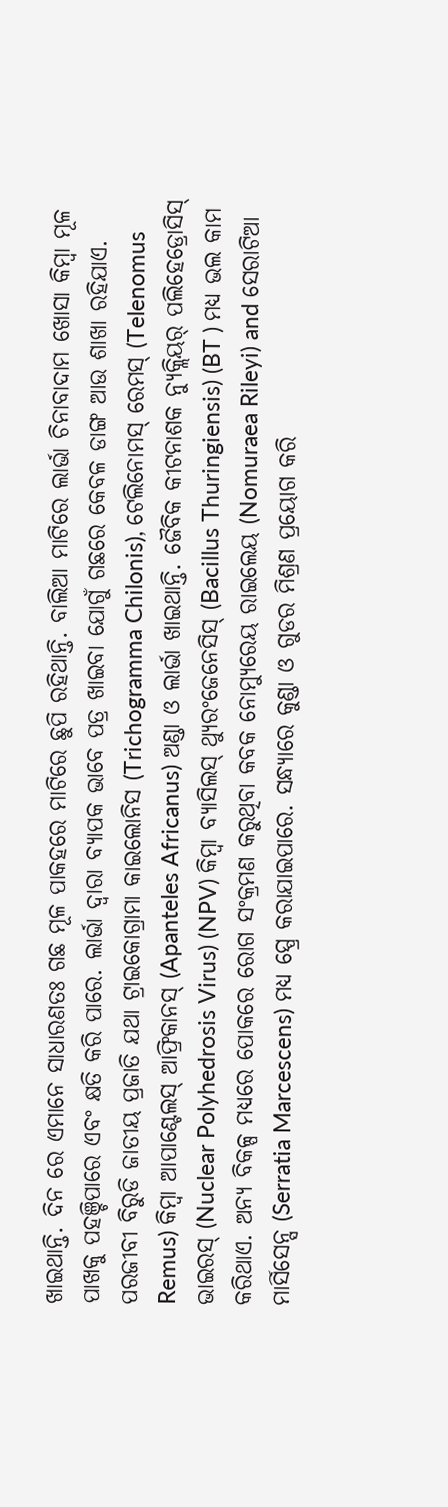ଖାଇଥାନ୍ତି. ଦିନ ରେ ଏମାନେ ସାଧାରଣତଃ ଗଛ ମୂଳ ପାକହରେ ମାଟିରେ ଛୁପି ରହିଥାନ୍ତି. ବାଲିଆ ମାଟିରେ ଲାର୍ଭା ଚିନାବାଦାମ ଖୋସା କିମ୍ବା ମୂଳ ପାଖକୁ ପହଞ୍ଚିପାରେ ଏବଂ କ୍ଷତି କରି ପାରେ. ଲାର୍ଭା ଦ୍ୱାରା ବ୍ୟାପକ ଭାବେ ପତ୍ର ଖାଇବା ଯୋଗୁଁ ଗଛରେ କେବଳ ଡାଙ୍ଗ ଆଉ ଶାଖା ରହିଯାଏ.
ପରଜୀବୀ ବିରୁଡି ଜାତୀୟ ପ୍ରଜାତି ଯଥା ଟ୍ରାଇକୋଗ୍ରାମା କାଇଲୋନିସ (Trichogramma Chilonis), ଟେଲିନୋମସ୍ ରେମସ୍ (Telenomus Remus) କିମ୍ବା ଆପାଣ୍ଟେଲସ୍ ଆଫ୍ରିକାନସ୍ (Apanteles Africanus) ଅଣ୍ଡା ଓ ଲାର୍ଭା ଖାଇଥାନ୍ତି. ଜୈବିକ କୀଟନାଶକ ନ୍ୟୁକ୍ଲିୟର୍ ପଲିହେଡ୍ରୋସିସ୍ ଭାଇରସ୍ (Nuclear Polyhedrosis Virus) (NPV) କିମ୍ବା ବ୍ୟାସିଲସ୍ ଥ୍ୟୁରଂଜେନେସିସ୍ (Bacillus Thuringiensis) (BT ) ମଧ୍ୟ ଭଲ କାମ କରିଥାଏ. ଅନ୍ୟ ବିକଳ୍ପ ମଧ୍ୟରେ ପୋକରେ ରୋଗ ସଂକ୍ରମଣ କରୁଥିବା କବକ ନୋମ୍ୟୁରେୟ ରାଇଲେୟ (Nomuraea Rileyi) and ସେରାଟିଆ ମାର୍ସିସେନ୍ସ (Serratia Marcescens) ମଧ୍ୟ ସ୍ପ୍ରେ କରାଯାଇପାରେ. ସନ୍ଧ୍ୟାରେ କୁଣ୍ଡା ଓ ଗୁଡର ମିଶ୍ରଣ ପ୍ରୟୋଗ କରି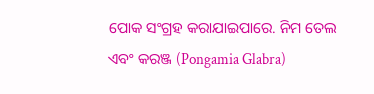ପୋକ ସଂଗ୍ରହ କରାଯାଇପାରେ. ନିମ ତେଲ ଏବଂ କରଞ୍ଜ (Pongamia Glabra)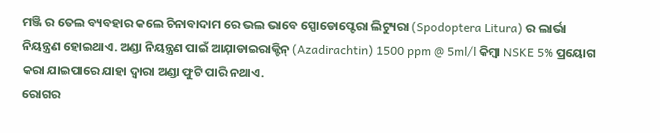ମଞ୍ଜି ର ତେଲ ବ୍ୟବହାର କଲେ ଚିନାବାଦାମ ରେ ଭଲ ଭାବେ ସ୍ପୋଡୋପ୍ଟେରା ଲିଟ୍ୟୁରା (Spodoptera Litura) ର ଲାର୍ଭା ନିୟନ୍ତ୍ରଣ ହୋଇଥାଏ. ଅଣ୍ଡା ନିୟନ୍ତ୍ରଣ ପାଇଁ ଆଯ଼ାଡାଇରାକ୍ଟିନ୍ (Azadirachtin) 1500 ppm @ 5ml/l କିମ୍ବା NSKE 5% ପ୍ରୟୋଗ କରା ଯାଇପାରେ ଯାହା ଦ୍ୱାରା ଅଣ୍ଡା ଫୁଟି ପାରି ନଥାଏ.
ରୋଗର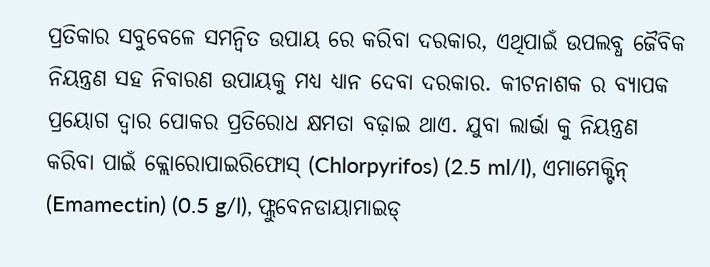ପ୍ରତିକାର ସବୁବେଳେ ସମନ୍ବିତ ଉପାୟ ରେ କରିବା ଦରକାର, ଏଥିପାଇଁ ଉପଲବ୍ଧ ଜୈବିକ ନିୟନ୍ତ୍ରଣ ସହ ନିବାରଣ ଉପାୟକୁ ମଧ୍ୟ ଧ୍ୟାନ ଦେବା ଦରକାର. କୀଟନାଶକ ର ବ୍ୟାପକ ପ୍ରୟୋଗ ଦ୍ୱାର ପୋକର ପ୍ରତିରୋଧ କ୍ଷମତା ବଢ଼ାଇ ଥାଏ. ଯୁବା ଲାର୍ଭା କୁ ନିୟନ୍ତ୍ରଣ କରିବା ପାଇଁ କ୍ଲୋରୋପାଇରିଫୋସ୍ (Chlorpyrifos) (2.5 ml/l), ଏମାମେକ୍ଟିନ୍ (Emamectin) (0.5 g/l), ଫ୍ଲୁବେନଡାୟାମାଇଡ୍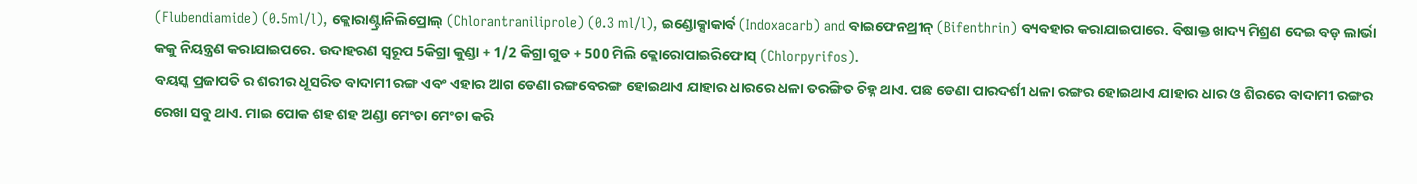(Flubendiamide) (0.5ml/l), କ୍ଲୋରାଣ୍ଟ୍ରାନିଲିପ୍ରୋଲ୍ (Chlorantraniliprole) (0.3 ml/l), ଇଣ୍ଡୋକ୍ସାକାର୍ବ (Indoxacarb) and ବାଇଫେନଥ୍ରୀନ୍ (Bifenthrin) ବ୍ୟବହାର କରାଯାଇପାରେ. ବିଷାକ୍ତ ଖାଦ୍ୟ ମିଶ୍ରଣ ଦେଇ ବଡ଼ ଲାର୍ଭା କକୁ ନିୟନ୍ତ୍ରଣ କରାଯାଇପରେ. ଉଦାହରଣ ସ୍ୱରୂପ 5କିଗ୍ରା କୁଣ୍ଡା + 1/2 କିଗ୍ରା ଗୁଡ + 500 ମିଲି କ୍ଲୋରୋପାଇରିଫୋସ୍ (Chlorpyrifos).
ବୟସ୍କ ପ୍ରଜାପତି ର ଶରୀର ଧୂସରିତ ବାଦାମୀ ରଙ୍ଗ ଏବଂ ଏହାର ଆଗ ଡେଣା ରଙ୍ଗବେରଙ୍ଗ ହୋଇଥାଏ ଯାହାର ଧାରରେ ଧଳା ତରଙ୍ଗିତ ଚିହ୍ନ ଥାଏ. ପଛ ଡେଣା ପାରଦର୍ଶୀ ଧଳା ରଙ୍ଗର ହୋଇଥାଏ ଯାହାର ଧାର ଓ ଶିରରେ ବାଦାମୀ ରଙ୍ଗର ରେଖା ସବୁ ଥାଏ. ମାଇ ପୋକ ଶହ ଶହ ଅଣ୍ଡା ମେଂଚା ମେଂଚା କରି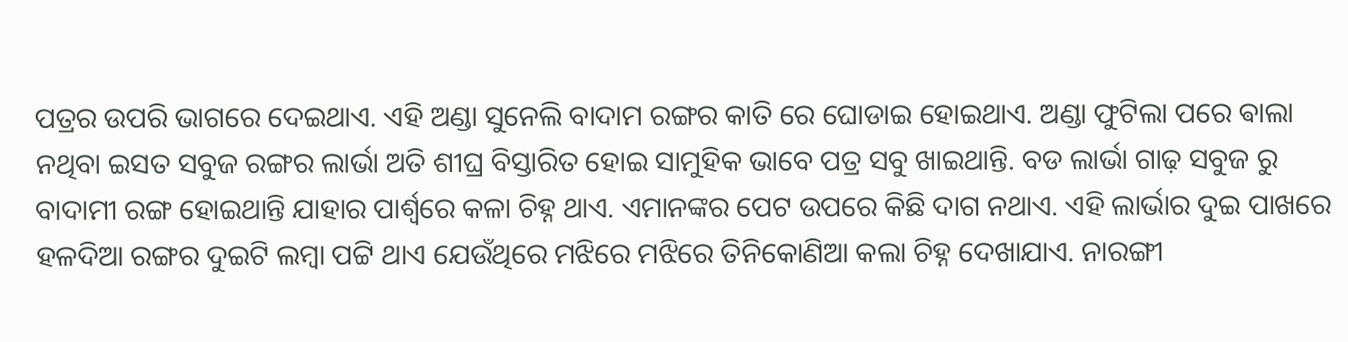ପତ୍ରର ଉପରି ଭାଗରେ ଦେଇଥାଏ. ଏହି ଅଣ୍ଡା ସୁନେଲି ବାଦାମ ରଙ୍ଗର କାତି ରେ ଘୋଡାଇ ହୋଇଥାଏ. ଅଣ୍ଡା ଫୁଟିଲା ପରେ ଵାଲା ନଥିବା ଇସତ ସବୁଜ ରଙ୍ଗର ଲାର୍ଭା ଅତି ଶୀଘ୍ର ବିସ୍ତାରିତ ହୋଇ ସାମୁହିକ ଭାବେ ପତ୍ର ସବୁ ଖାଇଥାନ୍ତି. ବଡ ଲାର୍ଭା ଗାଢ଼ ସବୁଜ ରୁ ବାଦାମୀ ରଙ୍ଗ ହୋଇଥାନ୍ତି ଯାହାର ପାର୍ଶ୍ୱରେ କଳା ଚିହ୍ନ ଥାଏ. ଏମାନଙ୍କର ପେଟ ଉପରେ କିଛି ଦାଗ ନଥାଏ. ଏହି ଲାର୍ଭାର ଦୁଇ ପାଖରେ ହଳଦିଆ ରଙ୍ଗର ଦୁଇଟି ଲମ୍ବା ପଟ୍ଟି ଥାଏ ଯେଉଁଥିରେ ମଝିରେ ମଝିରେ ତିନିକୋଣିଆ କଲା ଚିହ୍ନ ଦେଖାଯାଏ. ନାରଙ୍ଗୀ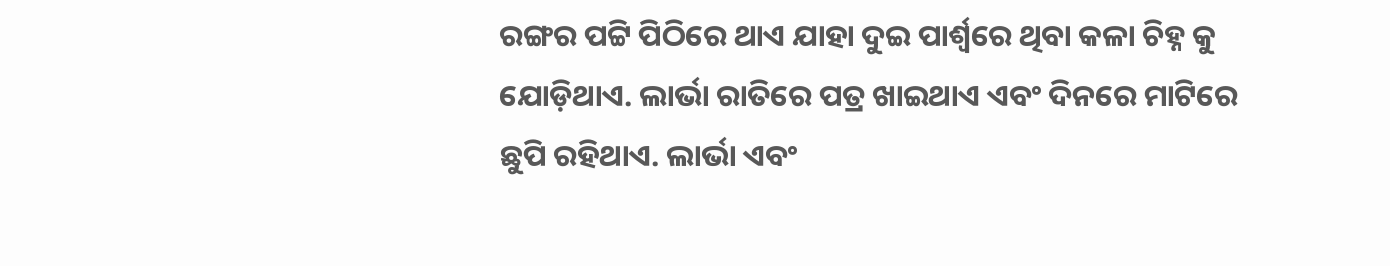ରଙ୍ଗର ପଟ୍ଟି ପିଠିରେ ଥାଏ ଯାହା ଦୁଇ ପାର୍ଶ୍ୱରେ ଥିବା କଳା ଚିହ୍ନ କୁ ଯୋଡ଼ିଥାଏ. ଲାର୍ଭା ରାତିରେ ପତ୍ର ଖାଇଥାଏ ଏବଂ ଦିନରେ ମାଟିରେ ଛୁପି ରହିଥାଏ. ଲାର୍ଭା ଏବଂ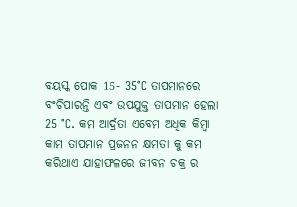ବୟସ୍କ ପୋକ 15- 35°C ତାପମାନରେ ବଂଚିପାରନ୍ତି ଏବଂ ଉପଯୁକ୍ତ ତାପମାନ ହେଲା 25 °C. କମ ଆର୍ଦ୍ରତା ଏବେମ ଅଧିକ କିମ୍ୱା କାମ ତାପମାନ ପ୍ରଜନନ କ୍ଷମତା କୁ କମ କରିଥାଏ ଯାହାଫଳରେ ଜୀବନ ଚକ୍ର ର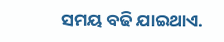ସମୟ ବଢି ଯାଇଥାଏ.